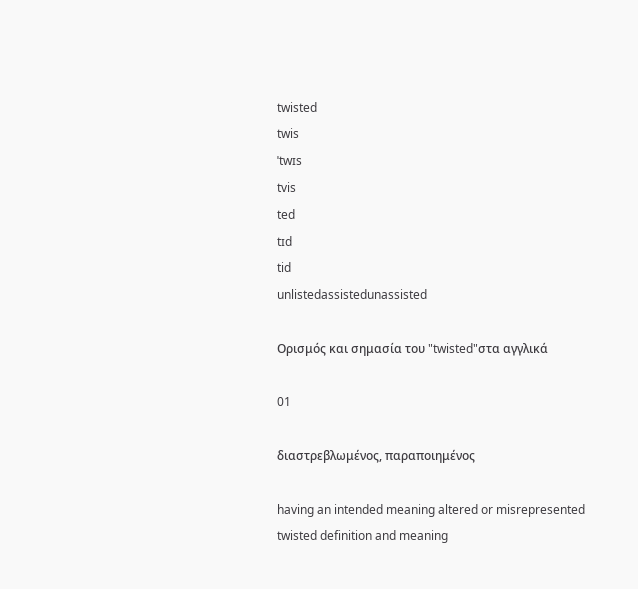twisted
twis
ˈtwɪs
tvis
ted
tɪd
tid
unlistedassistedunassisted

Ορισμός και σημασία του "twisted"στα αγγλικά

01

διαστρεβλωμένος, παραποιημένος

having an intended meaning altered or misrepresented
twisted definition and meaning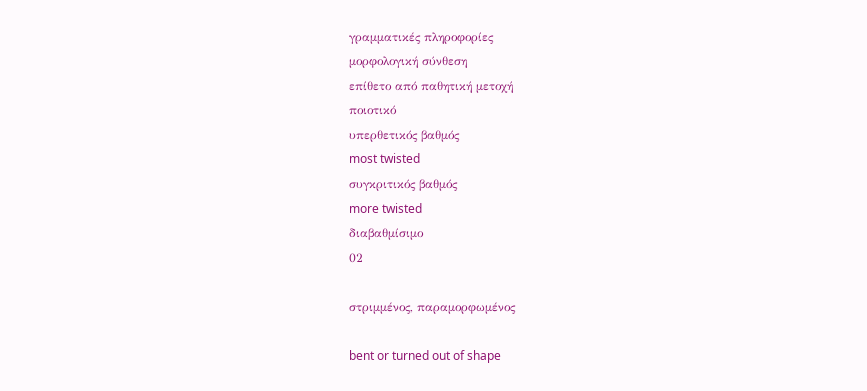γραμματικές πληροφορίες
μορφολογική σύνθεση
επίθετο από παθητική μετοχή
ποιοτικό
υπερθετικός βαθμός
most twisted
συγκριτικός βαθμός
more twisted
διαβαθμίσιμο
02

στριμμένος, παραμορφωμένος

bent or turned out of shape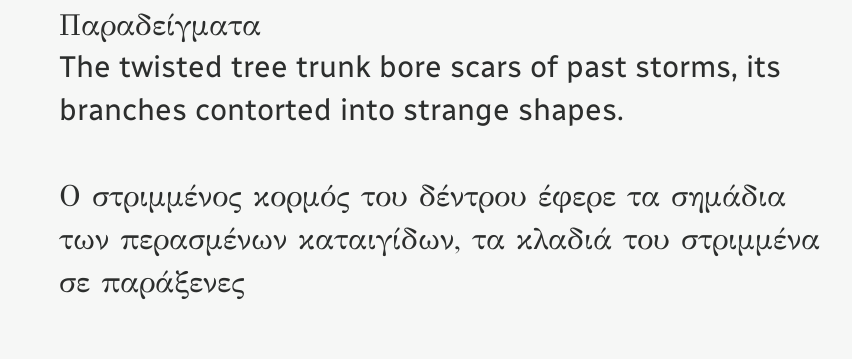Παραδείγματα
The twisted tree trunk bore scars of past storms, its branches contorted into strange shapes.

Ο στριμμένος κορμός του δέντρου έφερε τα σημάδια των περασμένων καταιγίδων, τα κλαδιά του στριμμένα σε παράξενες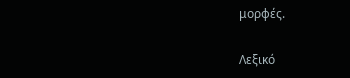μορφές.

Λεξικό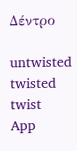Δέντρο

untwisted
twisted
twist
App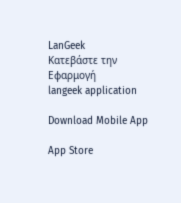LanGeek
Κατεβάστε την Εφαρμογή
langeek application

Download Mobile App

App Store